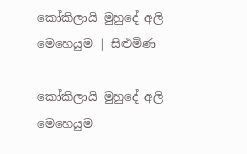කෝකිලායි මුහුදේ අලි මෙහෙයුම | සිළුමිණ

කෝකිලායි මුහුදේ අලි මෙහෙයුම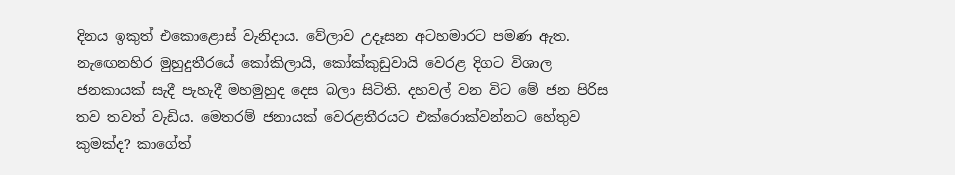දිනය ඉකුත් එකොළොස් වැනිදාය. වේලාව උදෑසන අටහමාරට පමණ ඇත. නැ‍ඟෙනහිර මුහුදුතීරයේ කෝකිලායි, කෝක්කුඩුවායි වෙරළ දිගට විශාල ජනකායක් සැදී පැහැදී මහමුහුද දෙස බලා සිටිති. දහවල් වන විට මේ ජන පිරිස තව තවත් වැඩිය. මෙතරම් ජනායක් වෙ‍රළතීරයට එක්රොක්වන්නට හේතුව කුමක්ද? කාගේත්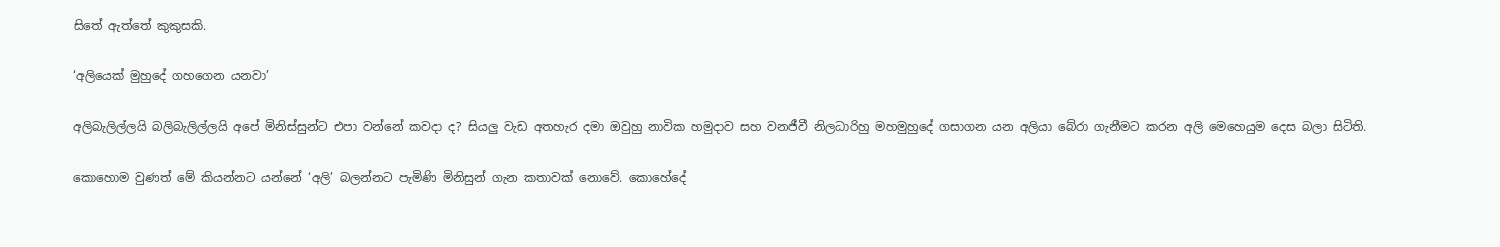සිතේ ඇත්තේ කුකුසකි.

‘අලියෙක් මුහුදේ ගහගෙන යනවා’

අලිබැලිල්ලයි බලිබැලිල්ලයි අපේ මිනිස්සුන්ට එපා වන්නේ කවදා ද? සියලු වැඩ අතහැර දමා ඔවුහු නාවික හමුදාව සහ වනජීවී නිලධාරිහු මහමුහුදේ ගසාගන යන අලියා බේරා ගැනීමට කරන අලි මෙහෙයුම දෙස බලා සිටිති.

කොහොම වුණත් මේ කියන්නට යන්නේ ‘අලි’ බලන්නට පැමිණි මිනිසුන් ගැන කතාවක් නොවේ. කොහේදේ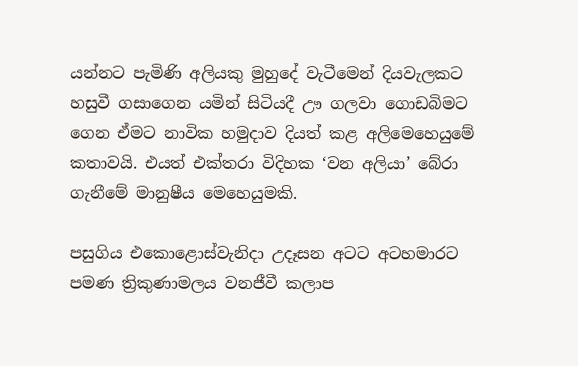යන්නට පැමිණි අලියකු මුහුදේ වැටීමෙන් දියවැලකට හසුවී ගසාගෙන යමින් සිටියදී ඌ ගලවා ගොඩබිමට ගෙන ඒමට නාවික හමුදාව දියත් කළ අලිමෙහෙයුමේ කතාවයි. එයත් එක්තරා විදිහක ‘වන අලියා’ බේරා ගැනීමේ මානුෂීය මෙහෙයුමකි.

පසුගිය එකොළොස්වැනිදා උදෑසන අටට අටහමාරට පමණ ත්‍රිකුණාමලය වනජීවී කලාප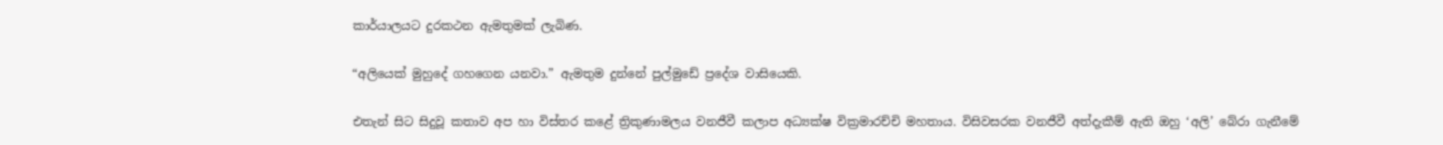කාර්යාලයට දුරකථන ඇමතුමක් ලැබිණ.

“අලියෙක් මුහු‍දේ ගහගෙන යනවා.” ඇමතුම දුන්නේ පුල්මුඩේ ප්‍රදේශ වාසියෙකි.

එතැන් සිට සිදුවූ කතාව අප හා විස්තර කළේ ත්‍රිකුණාමලය වනජීවී කලාප අධ්‍යක්ෂ වික්‍රමාරච්චි මහතාය. විසිවසරක වනජීවී අත්දැකීම් ඇති ඔහු ‘අලි’ බේරා ගැනීමේ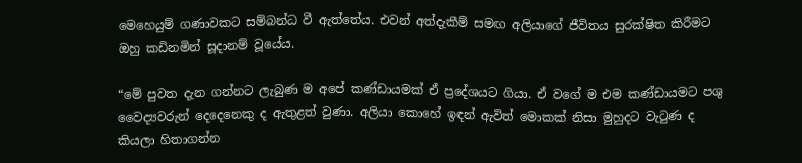මෙහෙයුම් ගණාවකට සම්බන්ධ වී ඇත්තේය. එවන් අත්දැකීම් සමඟ අලියාගේ ජීවිතය සුරක්ෂිත කිරීමට ඔහු කඩිනමින් සූදානම් වූයේය.

“මේ පුවත දැන ගන්නට ලැබුණ ම අපේ කණ්ඩායමක් ඒ ප්‍රදේශයට ගියා. ඒ ‍වගේ ම එම කණ්ඩායමට පශු වෛද්‍යවරුන් දෙදෙනෙකු ද ඇතුළත් වුණා. අලියා කොහේ ඉඳන් ඇවිත් මොකක් නිසා මුහුදට වැටුණ ද කියලා හිතාගන්න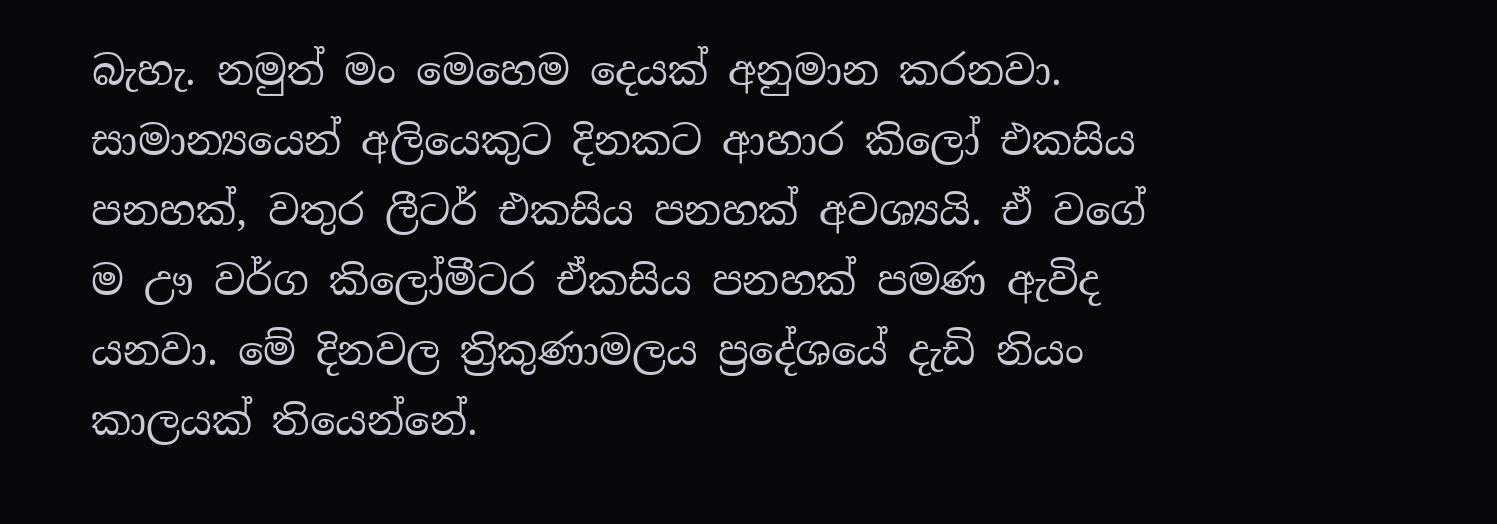බැහැ. නමුත් මං මෙහෙම දෙයක් අනුමාන කරනවා. සාමාන්‍යයෙන් අලියෙකුට දිනකට ආහාර කිලෝ එකසිය පනහක්, වතුර ලීටර් එකසිය පනහක් අවශ්‍යයි. ඒ වගේ ම ඌ වර්ග කිලෝමීටර ඒකසිය පනහක් පමණ ඇවිද යනවා. මේ දිනවල ත්‍රිකුණාමලය ප්‍රදේශයේ දැඩි නියං කාලයක් තියෙන්නේ.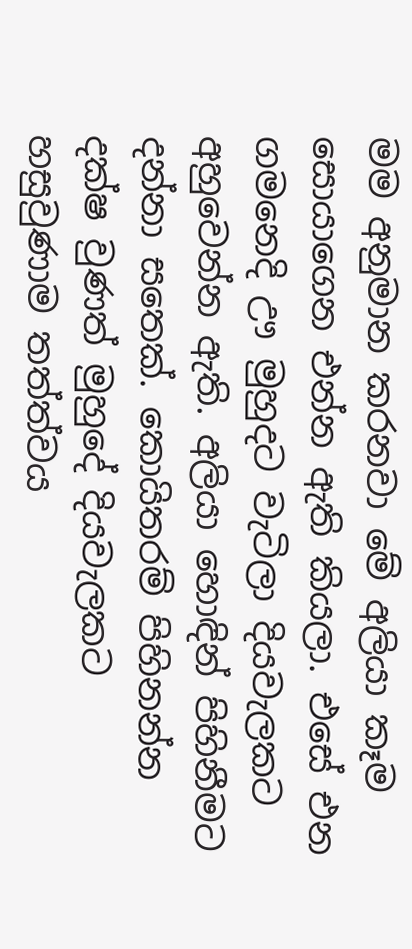මම අනුමාන කරනවා මේ අලියා කෑම සොයාගෙන එන්න ඇති කියලා. එසේ එන ගමනෙදි ඌ මුහුදට වැටිලා දියවැලකට අහුවෙන්න ඇති. අලියා හොඳින් පිහිනීමට දන්නා සතෙක්. කොයිතරම් පිහිනන්න දක්ෂ වුණත් මුහුදේ දියවැලකට හසුවුණාම තත්ත්වය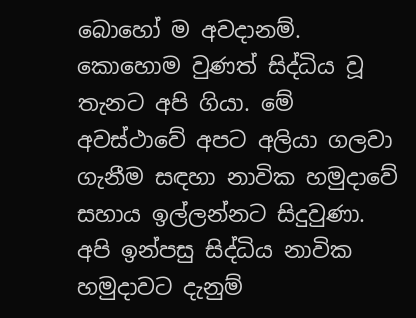බොහෝ ම අවදානම්. කොහොම වුණත් සිද්ධිය වූ තැනට අපි ගියා. මේ අවස්ථාවේ අපට අලියා ගලවා ගැනීම සඳහා නාවික හමුදාවේ සහාය ඉල්ලන්නට සිදුවුණා. අපි ඉන්පසු සිද්ධිය නාවික හමුදාවට දැනුම්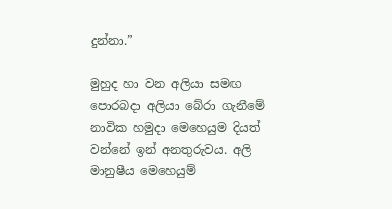දුන්නා.”

මුහුද හා වන අලියා සමඟ පොරබදා අලියා බේරා ගැනීමේ නාවික හමුදා මෙහෙයුම දියත් වන්නේ ඉන් අනතුරුවය. අලි මානුෂීය මෙහෙයුම්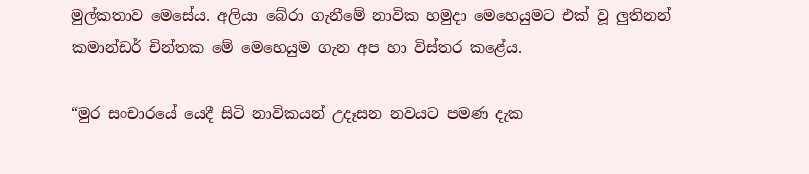මුල්කතාව මෙසේය. අලියා බේරා ගැනීමේ නාවික හමුදා මෙහෙයුමට එක් වූ ලුතිනන් කමාන්ඩර් චින්තක මේ මෙහෙයුම ගැන අප හා විස්තර කළේය.

“මුර සංචාරයේ යෙදී සිටි නාවිකයන් උදෑසන නවයට පමණ දැක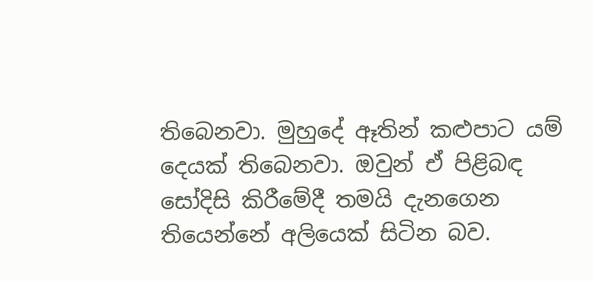තිබෙනවා. මුහුදේ ඈතින් කළුපාට යම් දෙයක් තිබෙනවා. ඔවුන් ඒ පිළිබඳ සෝදිසි කිරීමේදී තමයි දැ‍නගෙන තියෙන්නේ අලියෙක් සිටින බව.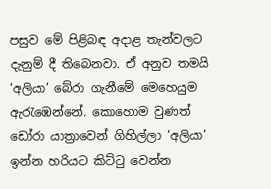පසුව මේ පිළිබඳ අදාළ තැන්වලට දැනුම් දී තිබෙනවා. ඒ අනුව තමයි ‘අලියා’ බේරා ගැනීමේ මෙහෙයුම ඇරැඹෙන්නේ. කොහොම වුණත් ඩෝරා යාත්‍රාවෙන් ගිහිල්ලා ‘අලියා’ ඉන්න හරියට කිට්ටු වෙන්න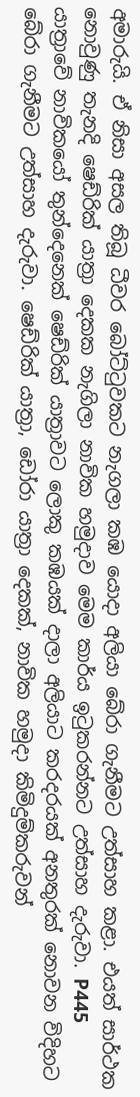අමාරුයි. ඒ නිසා අසල තිබූ ධීවර බෝට්ටුවකට නැගලා කඹ යොදා අලියා බේරා ගැනීමට උත්සාහ කළා. එයත් සාර්ථක නොවුණු තැනදි ෂෙඩ්රික් යාත්‍රා දෙකක නැගිලා නාවික හමුදාව මෙම කාර්ය ඉටුකරන්නට උත්සාහ දැරුවා. P445 යාත්‍රාවේ නාවිකයෝ තුන්දෙනෙක් ෂෙඩ්රික් යාත්‍රාවට ලොකු කඹයක් දාලා අලියාට කරදරයක් අනතුරක් නොවන විදිහට බේරා ගැනීමට උත්සාහ දැරුවා. ෂෙඩ්රික් යාත්‍රා, ඩෝරා යාත්‍රා දෙකක්, නාවික හමුදා කිමිදුම්කරුවන්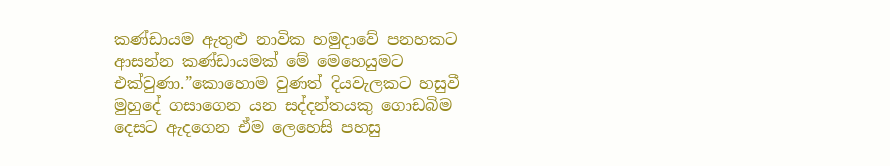කණ්ඩායම ඇතුළු නාවික හමුදාවේ පනහකට ආසන්න කණ්ඩායමක් මේ මෙහෙයුමට එක්වුණා.”කොහොම වුණත් දියවැලකට හසුවී මුහුදේ ගසාගෙන යන සද්දන්තයකු ගොඩබිම දෙසට ඇදගෙන ඒම ලෙහෙසි පහසු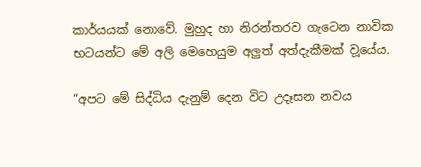කාර්යයක් නොවේ. මුහුද හා නිරන්තරව ගැටෙන නාවික භටයන්ට මේ අලි මෙහෙයුම අලුත් අත්දැකීමක් ව‍ූයේය.

“අපට මේ සිද්ධිය දැනුම් දෙන විට උදෑසන නවය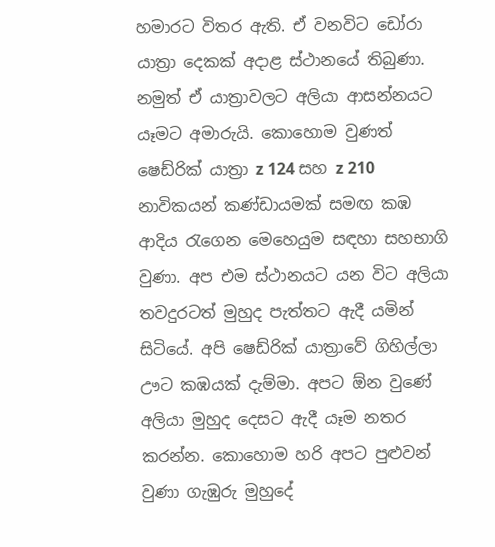හමාරට විතර ඇති. ඒ වනවිට ඩෝරා යාත්‍රා දෙකක් අදාළ ස්ථානයේ තිබුණා. නමුත් ඒ යාත්‍රාවලට අලියා ආසන්නයට යෑමට අමාරුයි. කොහොම වුණත් ෂෙඩ්රික් යාත්‍රා z 124 සහ z 210 නාවිකයන් කණ්ඩායමක් සමඟ කඹ ආදිය රැගෙන මෙහෙයුම සඳහා සහභාගි වුණා. අප එම ස්ථානයට යන විට අලියා තවදුරටත් මුහුද පැත්තට ඇදී යමින් සිටියේ. අපි ෂෙඩ්රික් යාත්‍රාවේ ගිහිල්ලා ඌට කඹයක් දැම්මා. අපට ඕන වුණේ අලියා මුහුද දෙසට ඇදී යෑම නතර කරන්න. කොහොම හරි අපට පුළුවන් වුණා ගැඹුරු මුහුදේ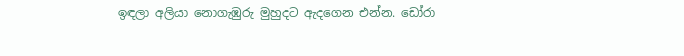ඉඳලා අලියා නොගැඹුරු මුහුදට ඇදගෙන එන්න. ඩෝරා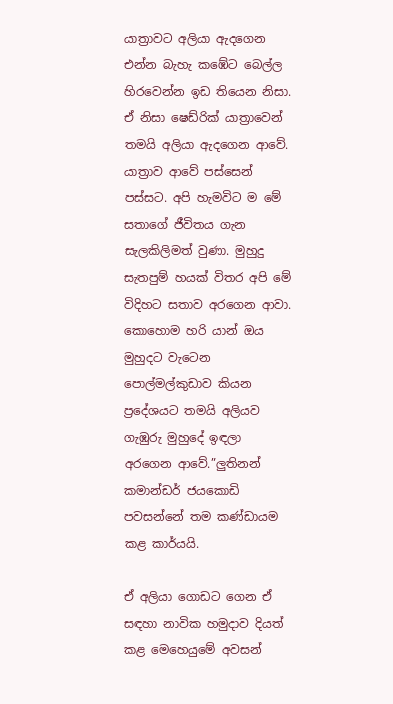යාත්‍රාවට අලියා ඇදගෙන එන්න බැහැ කඹේට බෙල්ල හිරවෙන්න ඉඩ තියෙන නිසා. ඒ නිසා ෂෙඩ්රික් යාත්‍රාවෙන් තමයි අලියා ඇදගෙන ආවේ. යාත්‍රාව ආවේ පස්සෙන් පස්සට. අපි හැමවිට ම මේ සතාගේ ජීවිතය ගැන සැලකිලිමත් වුණා. මුහුදු සැතපුම් හයක් විතර අපි මේ විදිහට සතාව අරගෙන ආවා. කො‍හොම හරි යාන් ඔය මුහුදට වැටෙන පොල්මල්කුඩාව කියන ප්‍රදේශයට තමයි අලියව ගැඹුරු මුහුදේ ඉඳලා අරගෙන ආවේ.”ලුතිනන් කමාන්ඩර් ජයකොඩි පවසන්නේ තම කණ්ඩායම කළ කාර්යයි.

ඒ අලියා ගොඩට ගෙන ඒ සඳහා නාවික හමුදාව දියත් කළ මෙහෙයුමේ අවසන්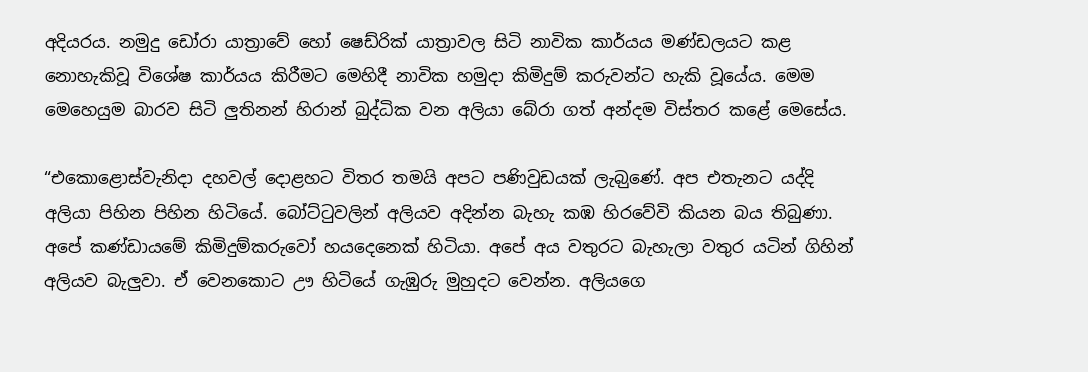අදියරය. නමුදු ඩෝරා යාත්‍රාවේ හෝ ෂෙඩ්රික් යාත්‍රාවල සිටි නාවික කාර්යය මණ්ඩලයට කළ නොහැකිවූ විශේෂ කාර්යය කිරීමට මෙහිදී නාවික හමුදා කිමිදුම් කරුවන්ට හැකි වූයේය. මෙම මෙහෙයුම බාරව සිටි ලුතිනන් හිරාන් බුද්ධික වන අලියා බේරා ගත් අන්දම විස්තර කළේ මෙසේය.

“එකොළොස්වැනිදා දහවල් දොළහට විතර තමයි අපට පණිවුඩයක් ලැබ‍ුණේ. අප එතැනට යද්දි අලියා පිහින පිහින හිටියේ. බෝට්ටුවලින් අලියව අදින්න බැහැ කඹ හිරවේවි කියන බය තිබුණා. අපේ කණ්ඩායමේ කිමිදුම්කරුවෝ හයදෙනෙක් හිටියා. අපේ අය වතුරට බැහැලා වතුර යටින් ගිහින් අලියව බැලුවා. ඒ වෙනකොට ඌ හිටියේ ගැඹුරු මුහුදට වෙන්න. අලියගෙ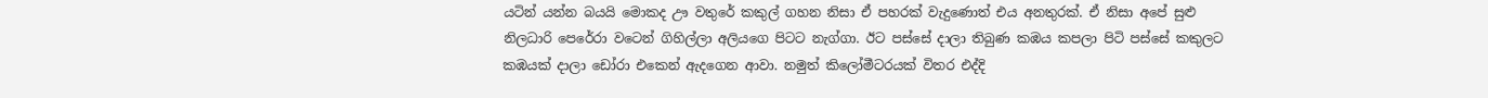යටින් යන්න බයයි මොකද ඌ වතුරේ කකුල් ගහන නිසා ඒ පහරක් වැදුණොත් එය අනතුරක්. ඒ නිසා අපේ සුළු නිලධාරි පෙරේරා වටෙන් ගිහිල්ලා අලියගෙ පිටට නැග්ගා. ඊට පස්සේ දාලා තිබුණ කඹය කපලා පිටි පස්සේ කකුලට කඹයක් දාලා ඩෝරා එකෙන් ඇදගෙන ආවා. නමුත් කිලෝමීටරයක් විතර එද්දි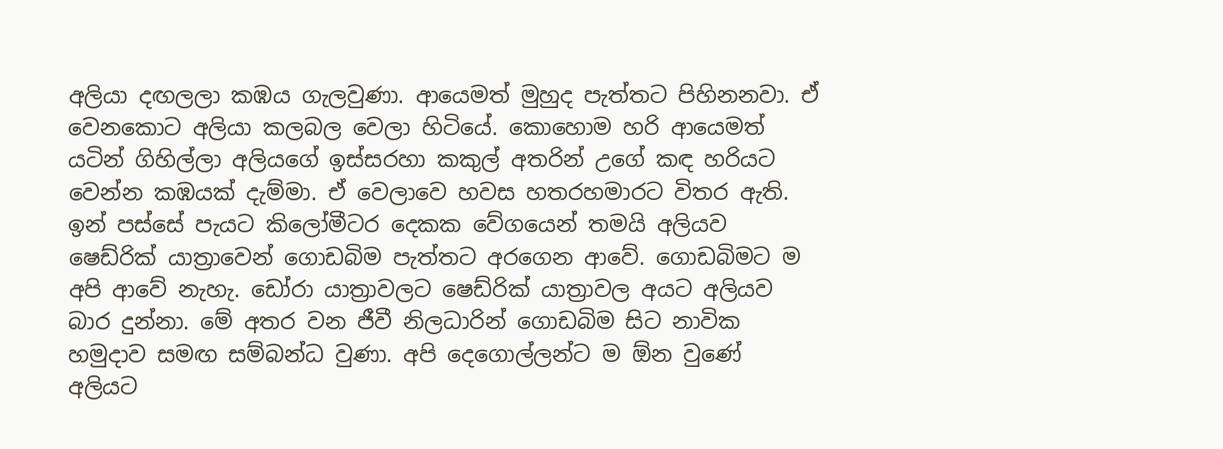අලියා දඟලලා කඹය ගැලවුණා. ආයෙමත් මුහුද පැත්තට පිහිනනවා. ඒ වෙන‍කොට අලියා කලබල වෙලා හිටියේ. කොහොම හරි ආයෙමත් යටින් ගිහිල්ලා අලියගේ ඉස්සරහා කකුල් අතරින් උගේ කඳ හරියට වෙන්න කඹයක් දැම්මා. ඒ වෙලාවෙ හවස හතරහමාරට විතර ඇති. ඉන් පස්සේ පැයට කිලෝමීටර දෙකක වේගයෙන් තමයි අලියව ෂෙඩ්රික් යාත්‍රාවෙන් ගොඩබිම පැත්තට අරගෙන ආවේ. ගොඩබිමට ම අපි ආවේ නැහැ. ඩෝරා යාත්‍රාවලට ෂෙඩ්රික් යාත්‍රාවල අයට අලියව බාර දුන්නා. මේ අතර වන ජීවී නිලධාරින් ගොඩබිම සිට නාවික හමුදාව සමඟ සම්බන්ධ වුණා. අපි දෙගොල්ලන්ට ම ඕන වුණේ අලියට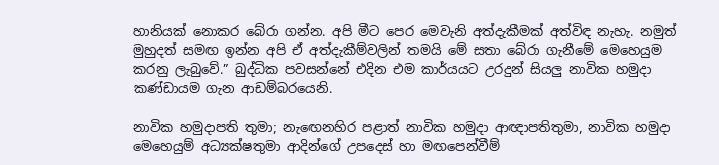හානියක් නොකර බේරා ගන්න. අපි මීට පෙර මෙවැනි අත්දැකීමක් අත්විඳ නැහැ. නමුත් මුහුදත් සමඟ ඉන්න අපි ඒ අත්දැකීම්වලින් තමයි මේ සතා බේරා ගැනීමේ මෙහෙයුම කරනු ලැබුවේ.” බුද්ධික පවසන්නේ එදින එම කාර්යයට උරදුන් සියලු නාවික හමුදා කණ්ඩායම ගැන ආඩම්බරයෙනි.

නාවික හමුදාපති තුමා; නැ‍ඟෙනහිර පළාත් නාවික හමුදා ආඥාපතිතුමා, නාවික හමුදා මෙහෙයුම් අධ්‍යක්ෂතුමා ආදින්ගේ උපදෙස් හා මඟපෙන්වීම්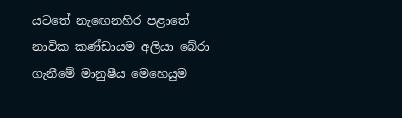යටතේ නැ‍ඟෙනහිර පළාතේ නාවික කණ්ඩායම අලියා බේරා ගැනීමේ මානුෂීය මෙහෙයුම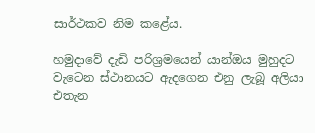සාර්ථකව නිම කළේය.

හමුදාවේ දැඩි පරිශ්‍රමයෙන් යාන්ඔය මුහුදට වැටෙන ස්ථානයට ඇදගෙන එනු ලැබූ අලියා එතැන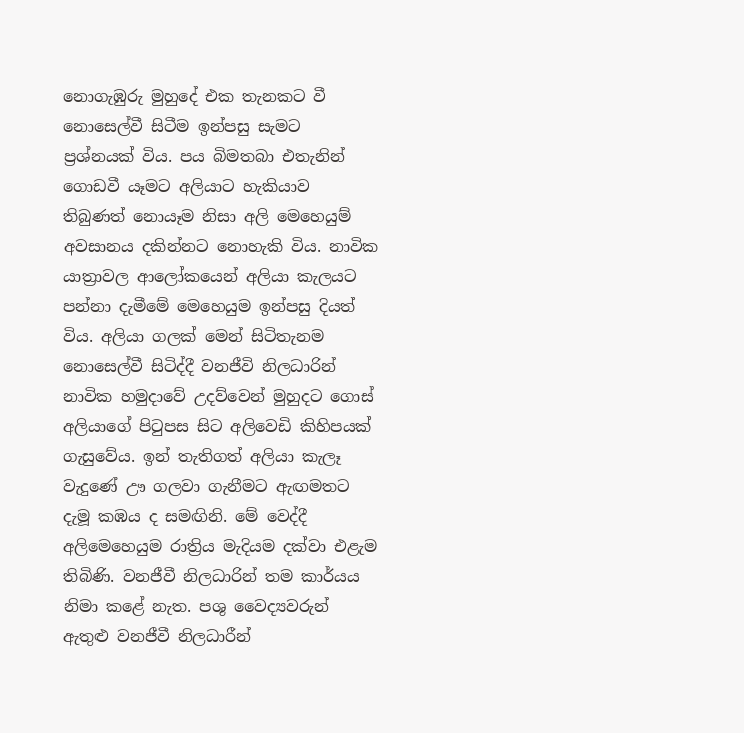නොගැඹුරු මුහුදේ එක තැනකට වී නොසෙල්වී සිටීම ඉන්පසු සැමට ප්‍රශ්නයක් විය. පය බිමතබා එතැනින් ගොඩවී යෑමට අලියාට හැකියාව තිබුණත් නොයෑම නිසා අලි මෙහෙයුම් අවසානය දකින්නට නොහැකි විය. නාවික යාත්‍රාවල ආ‍ලෝකයෙන් අලියා කැලයට පන්නා දැමීමේ මෙහෙයුම ඉන්පසු දියත් විය. අලියා ගලක් මෙන් සිටිතැනම නොසෙල්වී සිටිද්දී වනජීවි නිලධාරින් නාවික හමුදාවේ උදව්වෙන් මුහුදට ගොස් අලියාගේ පිටුපස සිට අලිවෙඩි කිහිපයක් ගැසුවේය. ඉන් තැතිගත් අලියා කැලෑ වැදුණේ ඌ ගලවා ගැනීමට ඇඟමතට දැමූ කඹය ද සමඟිනි. මේ වෙද්දී අලිමෙහෙයුම රාත්‍රිය මැදියම දක්වා එළැම තිබිණි. වනජීවී නිලධාරින් තම කාර්යය නිමා කළේ නැත. පශු වෛද්‍යවරුන් ඇතුළු වනජීවී නිලධාරීන්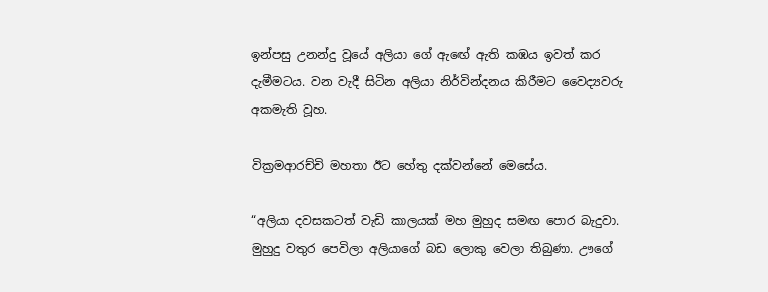ඉන්පසු උනන්දු වූයේ අලියා ගේ ඇ‍ඟේ ඇති කඹය ඉවත් කර දැමීමටය. වන වැදී සිටින අලියා නිර්වින්දනය කිරීමට වෛද්‍යවරු අකමැති වූහ.

වික්‍රමආරච්චි මහතා ඊට හේතු දක්වන්නේ මෙසේය.

“අලියා දවසකටත් වැඩි කාලයක් මහ මුහුද සමඟ පොර බැදුවා. මුහුදු වතුර පෙවිලා අලියාගේ බඩ ලොකු වෙලා තිබුණා. ඌගේ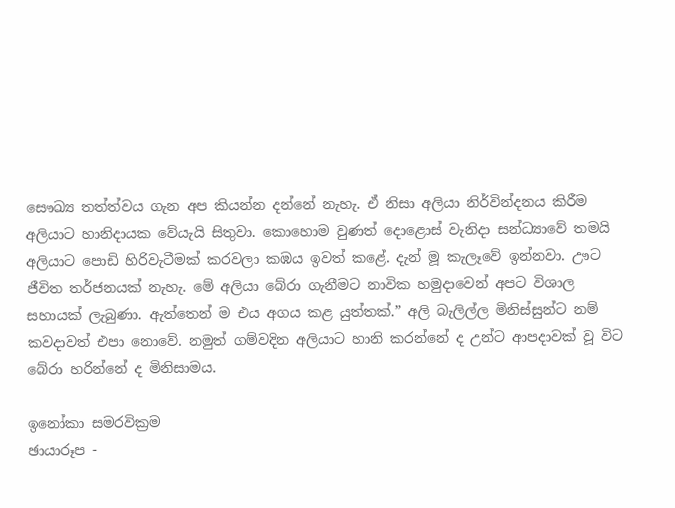සෞඛ්‍ය තත්ත්වය ගැන අප කියන්න දන්නේ නැහැ. ඒ නිසා අලියා නිර්වින්දනය කිරීම අලියාට හානිදායක වේයැයි සිතුවා. කොහොම වුණත් දොළොස් වැනිදා සන්ධ්‍යාවේ තමයි අලියාට පොඩි හිරිවැටීමක් කරවලා කඹය ඉවත් කළේ. දැන් මූ කැලෑවේ ඉන්නවා. ඌට ජීවිත තර්ජනයක් නැහැ. මේ අලියා බේරා ගැනීමට නාවික හමුදාවෙන් අපට විශාල සහායක් ලැබුණා. ඇත්තෙන් ම එය අගය කළ යුත්තක්.” අලි බැලිල්ල මිනිස්සුන්ට නම් කවදාවත් එපා නොවේ. නමුත් ගම්වදින අලියාට හානි කරන්නේ ද උන්ට ආපදාවක් වූ විට බේරා හරින්නේ ද මිනිසාමය.

ඉනෝකා සමරවික්‍රම
ඡායාරූප -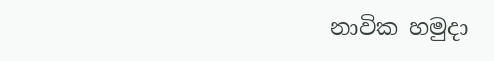නාවික හමුදා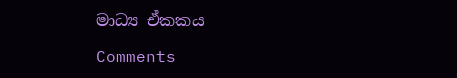මාධ්‍ය ඒකකය

Comments